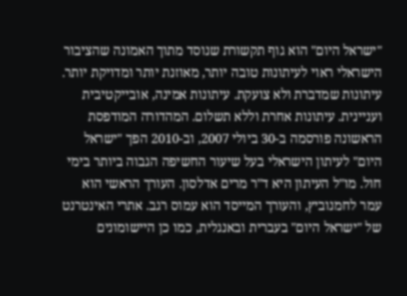"ישראל היום" הוא גוף תקשורת שנוסד מתוך האמונה שהציבור הישראלי ראוי לעיתונות טובה יותר, מאוזנת יותר ומדויקת יותר. עיתונות שמדברת ולא צועקת. עיתונות אמינה, אובייקטיבית ועניינית. עיתונות אחרת וללא תשלום. המהדורה המודפסת הראשונה פורסמה ב-30 ביולי 2007, וב-2010 הפך "ישראל היום" לעיתון הישראלי בעל שיעור החשיפה הגבוה ביותר בימי חול. מו"ל העיתון היא ד"ר מרים אדלסון. העורך הראשי הוא עמר לחמנוביץ, והעורך המייסד הוא עמוס רגב. אתרי האינטרנט של "ישראל היום" בעברית ובאנגלית, כמו כן היישומונים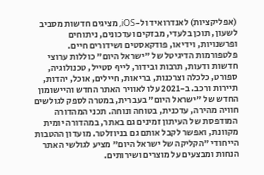(אפליקציות) לאנדרואיד ול-iOS, מציגים חדשות מסביב לשעון, תוכן בלעדי, מבזקים ועדכונים, ניתוחים ופרשנויות, וידיאו, פודקאסטים ושידורים חיים. פלטפורמות הדיגיטל של "ישראל היום" כוללות ערוצי חדשות ודעות, תרבות ובידור, לייף סטייל, טכנולוגיה, ספורט, כלכלה וצרכנות, בריאות, חיילים, אוכל, יהדות, תיירות ורכב. ב-2021 עלו לאוויר האתר החדש והיישומון החדש של "ישראל היום" בעברית, במטרה לספק לגולשים חוויה מהירה, עדכנית, בטוחה ונוחה. תכני המהדורה המודפסת של העיתון זמינים גם באתר, במהדורה יומית מקוונת, ואפשר לקבל אותם גם בניוזלטר. מועדון ההטבות הייחודי "הקליקה של ישראל היום" מציע לגולשי האתר הנחות ומבצעים על מוצרים ושירותים.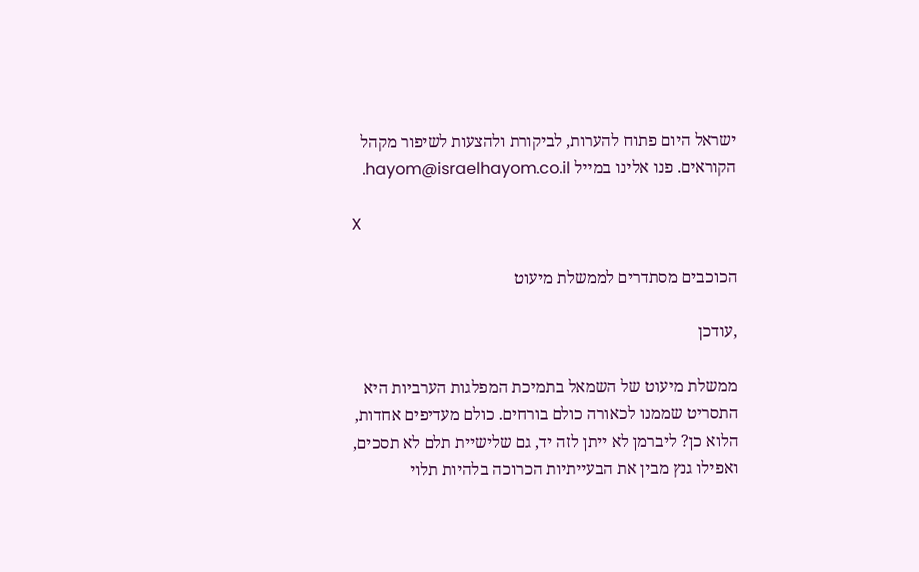ישראל היום פתוח להערות, לביקורת ולהצעות לשיפור מקהל הקוראים. פנו אלינו במייל hayom@israelhayom.co.il.

X

הכוכבים מסתדרים לממשלת מיעוט

,עודכן

ממשלת מיעוט של השמאל בתמיכת המפלגות הערביות היא התסריט שממנו לכאורה כולם בורחים. כולם מעדיפים אחדות, הלוא כן? ליברמן לא ייתן לזה יד, גם שלישיית תלם לא תסכים, ואפילו גנץ מבין את הבעייתיות הכרוכה בלהיות תלוי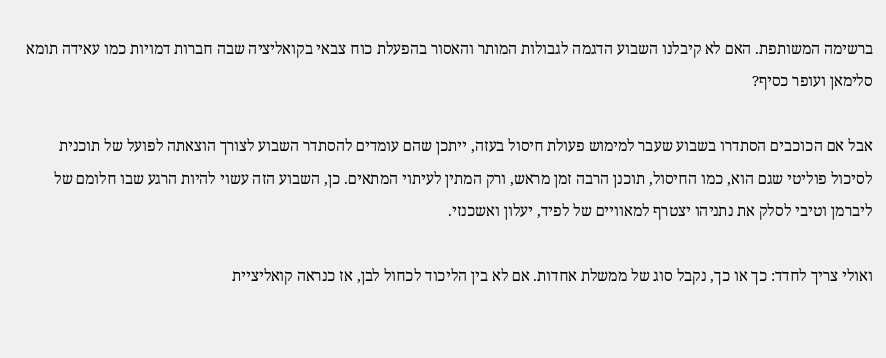ברשימה המשותפת. האם לא קיבלנו השבוע הדגמה לגבולות המותר והאסור בהפעלת כוח צבאי בקואליציה שבה חברות דמויות כמו עאידה תומא סלימאן ועופר כסיף?

אבל אם הכוכבים הסתדרו בשבוע שעבר למימוש פעולת חיסול בעזה, ייתכן שהם עומדים להסתדר השבוע לצורך הוצאתה לפועל של תוכנית לסיכול פוליטי שגם הוא, כמו החיסול, תוכנן הרבה זמן מראש, ורק המתין לעיתוי המתאים. כן, השבוע הזה עשוי להיות הרגע שבו חלומם של ליברמן וטיבי לסלק את נתניהו יצטרף למאוויים של לפיד, יעלון ואשכנזי.

ואולי צריך לחדד: כך או כך, נקבל סוג של ממשלת אחדות. אם לא בין הליכוד לכחול לבן, אז כנראה קואליציית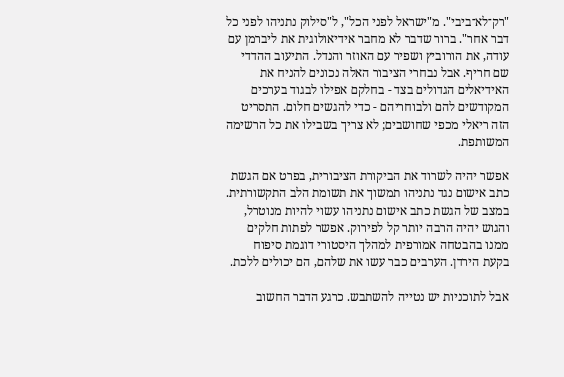"רק־לא־ביבי". מ"ישראל לפני הכל", ל"סילוק נתניהו לפני כל דבר אחר". ברור שדבר לא מחבר אידיאולוגית את ליברמן עם עודה, את הורוביץ ושפיר עם האוזר והנדל. התיעוב ההדדי שם חריף. אבל נבחרי הציבור האלה נכונים להניח את האידיאלים הגדולים בצד - בחלקם אפילו לבגוד בערכים המקודשים להם ולבוחריהם - כדי להגשים חלום. התסריט הזה ריאלי מכפי שחושבים; לא צריך בשבילו את כל הרשימה המשותפת.

אפשר יהיה לשרוד את הביקורת הציבורית, בפרט אם הגשת כתב אישום נגד נתניהו תמשוך את תשומת הלב התקשורתית. במצב של הגשת כתב אישום נתניהו עשוי להיות מנוטרל, והגוש יהיה הרבה יותר קל לפירוק. אפשר לפתות חלקים ממנו בהבטחה אמורפית למהלך היסטורי דוגמת סיפוח בקעת הירדן. הערבים כבר עשו את שלהם, הם יכולים ללכת.

אבל לתוכניות יש נטייה להשתבש. כרגע הדבר החשוב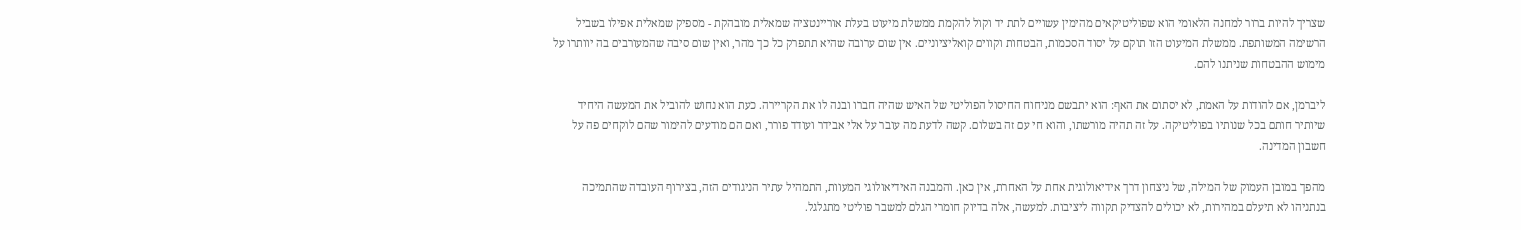שצריך להיות ברור למחנה הלאומי הוא שפוליטיקאים מהימין עשויים לתת יד וקול להקמת ממשלת מיעוט בעלת אוריינטציה שמאלית מובהקת - מספיק שמאלית אפילו בשביל הרשימה המשותפת. ממשלת המיעוט הזו תוקם על יסוד הסכמות, הבטחות וקווים קואליציוניים. אין שום ערובה שהיא תתפרק כל כך מהר, ואין שום סיבה שהמעורבים בה יוותרו על מימוש ההבטחות שניתנו להם.

ליברמן, אם להודות על האמת, לא יסתום את האף: הוא יתבשם מניחוח החיסול הפוליטי של האיש שהיה חברו ובנה לו את הקריירה. כעת הוא נחוש להוביל את המעשה היחיד שיותיר חותם בכל שנותיו בפוליטיקה. על זה תהיה מורשתו, והוא חי עם זה בשלום. קשה לדעת מה עובר על אלי אבידר ועודד פורר, ואם הם מודעים להימור שהם לוקחים פה על חשבון המדינה.

מהפך במובן העמוק של המילה, של ניצחון דרך אידיאולוגית אחת על האחרת, אין כאן. והמבנה האידיאולוגי המעוות, התמהיל עתיר הניגודים הזה, בצירוף העובדה שהתמיכה בנתניהו לא תיעלם במהירות, לא יכולים להצדיק תקווה ליציבות. למעשה, אלה בדיוק חומרי הגלם למשבר פוליטי מתגלגל.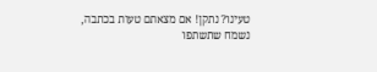טעינו? נתקן! אם מצאתם טעות בכתבה, נשמח שתשתפו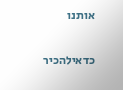אותנו

כדאילהכיר